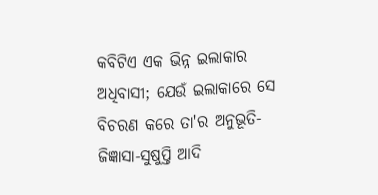କବିଟିଏ ଏକ ଭିନ୍ନ ଇଲାକାର ଅଧିବାସୀ; ଯେଉଁ ଇଲାକାରେ ସେ ବିଚରଣ କରେ ତା'ର ଅନୁଭୂତି-ଜିଜ୍ଞାସା-ସୁଷୁପ୍ତି ଆଦି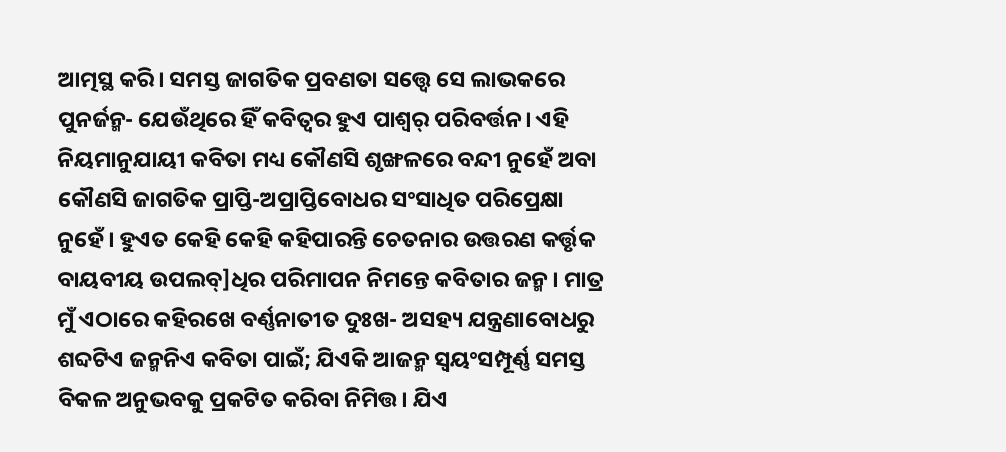ଆତ୍ମସ୍ଥ କରି। ସମସ୍ତ ଜାଗତିକ ପ୍ରବଣତା ସତ୍ତ୍ୱେ ସେ ଲାଭକରେ ପୁନର୍ଜନ୍ମ- ଯେଉଁଥିରେ ହିଁ କବିତ୍ୱର ହୁଏ ପାଶ୍ୱର୍ ପରିବର୍ତ୍ତନ। ଏହି ନିୟମାନୁଯାୟୀ କବିତା ମଧ୍ୟ କୌଣସି ଶୃଙ୍ଖଳରେ ବନ୍ଦୀ ନୁହେଁ ଅବା କୌଣସି ଜାଗତିକ ପ୍ରାପ୍ତି-ଅପ୍ରାପ୍ତିବୋଧର ସଂସାଧିତ ପରିପ୍ରେକ୍ଷା ନୁହେଁ। ହୁଏତ କେହି କେହି କହିପାରନ୍ତି ଚେତନାର ଉତ୍ତରଣ କର୍ତ୍ତୃକ ବାୟବୀୟ ଉପଲବ୍]ଧିର ପରିମାପନ ନିମନ୍ତେ କବିତାର ଜନ୍ମ। ମାତ୍ର ମୁଁ ଏଠାରେ କହିରଖେ ବର୍ଣ୍ଣନାତୀତ ଦୁଃଖ- ଅସହ୍ୟ ଯନ୍ତ୍ରଣାବୋଧରୁ ଶବ୍ଦଟିଏ ଜନ୍ମନିଏ କବିତା ପାଇଁ; ଯିଏକି ଆଜନ୍ମ ସ୍ୱୟଂସମ୍ପୂର୍ଣ୍ଣ ସମସ୍ତ ବିକଳ ଅନୁଭବକୁ ପ୍ରକଟିତ କରିବା ନିମିତ୍ତ। ଯିଏ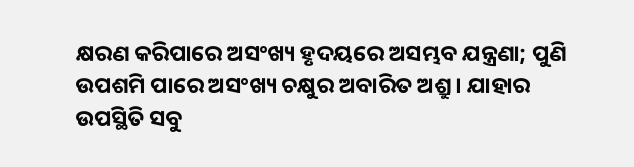କ୍ଷରଣ କରିପାରେ ଅସଂଖ୍ୟ ହୃଦୟରେ ଅସମ୍ଭବ ଯନ୍ତ୍ରଣା; ପୁଣି ଉପଶମି ପାରେ ଅସଂଖ୍ୟ ଚକ୍ଷୁର ଅବାରିତ ଅଶ୍ରୁ। ଯାହାର ଉପସ୍ଥିତି ସବୁ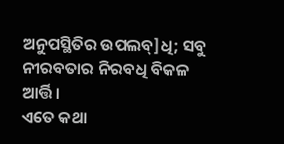ଅନୁପସ୍ଥିତିର ଉପଲବ୍]ଧି; ସବୁ ନୀରବତାର ନିରବଧି ବିକଳ ଆର୍ତ୍ତି।
ଏତେ କଥା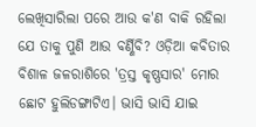ଲେଖିସାରିଲା ପରେ ଆଉ କ'ଣ ବାକି ରହିଲା ଯେ ତାକୁ ପୁଣି ଆଉ ବର୍ଣ୍ଣିବି? ଓଡ଼ିଆ କବିତାର ବିଶାଳ ଜଳରାଶିରେ 'ତ୍ରସ୍ତ କୃଷ୍ଣସାର' ମୋର ଛୋଟ ହୁଲିଡଙ୍ଗାଟିଏ। ଭାସି ଭାସି ଯାଇ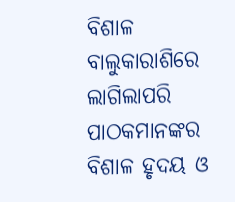ବିଶାଳ ବାଲୁକାରାଶିରେ ଲାଗିଲାପରି ପାଠକମାନଙ୍କର ବିଶାଳ ହୃଦୟ ଓ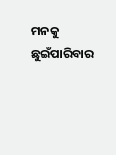ମନକୁ ଛୁଇଁପାରିବାର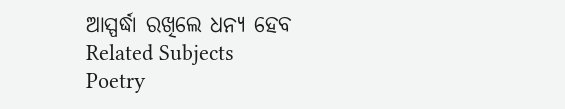ଆସ୍ପର୍ଦ୍ଧା ରଖିଲେ ଧନ୍ୟ ହେବ
Related Subjects
Poetry